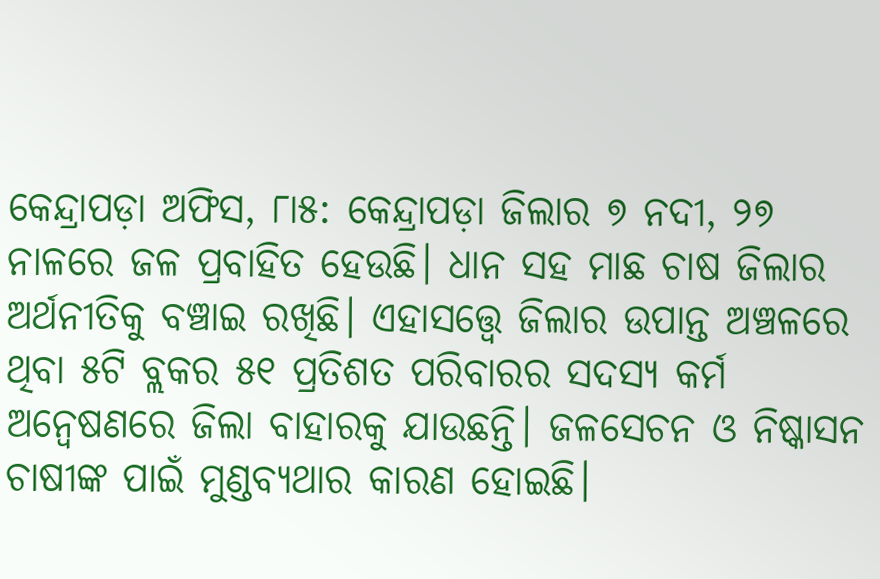କେନ୍ଦ୍ରାପଡ଼ା ଅଫିସ, ୮ା୫: କେନ୍ଦ୍ରାପଡ଼ା ଜିଲାର ୭ ନଦୀ, ୨୭ ନାଳରେ ଜଳ ପ୍ରବାହିତ ହେଉଛି। ଧାନ ସହ ମାଛ ଚାଷ ଜିଲାର ଅର୍ଥନୀତିକୁ ବଞ୍ଚାଇ ରଖିଛି। ଏହାସତ୍ତ୍ୱେ ଜିଲାର ଉପାନ୍ତ ଅଞ୍ଚଳରେ ଥିବା ୫ଟି ବ୍ଲକର ୫୧ ପ୍ରତିଶତ ପରିବାରର ସଦସ୍ୟ କର୍ମ ଅନ୍ବେଷଣରେ ଜିଲା ବାହାରକୁ ଯାଉଛନ୍ତି। ଜଳସେଚନ ଓ ନିଷ୍କାସନ ଚାଷୀଙ୍କ ପାଇଁ ମୁଣ୍ଡବ୍ୟଥାର କାରଣ ହୋଇଛି।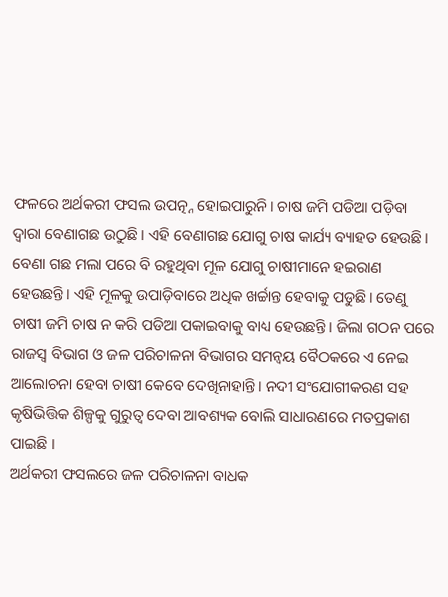ଫଳରେ ଅର୍ଥକରୀ ଫସଲ ଉପତ୍ନ୍ନ ହୋଇପାରୁନି। ଚାଷ ଜମି ପଡିଆ ପଡ଼ିବା ଦ୍ୱାରା ବେଣାଗଛ ଉଠୁଛି। ଏହି ବେଣାଗଛ ଯୋଗୁ ଚାଷ କାର୍ଯ୍ୟ ବ୍ୟାହତ ହେଉଛି। ବେଣା ଗଛ ମଲା ପରେ ବି ରହୁଥିବା ମୂଳ ଯୋଗୁ ଚାଷୀମାନେ ହଇରାଣ ହେଉଛନ୍ତି। ଏହି ମୂଳକୁ ଉପାଡ଼ିବାରେ ଅଧିକ ଖର୍ଚ୍ଚାନ୍ତ ହେବାକୁ ପଡୁଛି। ତେଣୁ ଚାଷୀ ଜମି ଚାଷ ନ କରି ପଡିଆ ପକାଇବାକୁ ବାଧ୍ୟ ହେଉଛନ୍ତି। ଜିଲା ଗଠନ ପରେ ରାଜସ୍ବ ବିଭାଗ ଓ ଜଳ ପରିଚାଳନା ବିଭାଗର ସମନ୍ବୟ ବୈଠକରେ ଏ ନେଇ ଆଲୋଚନା ହେବା ଚାଷୀ କେବେ ଦେଖିନାହାନ୍ତି। ନଦୀ ସଂଯୋଗୀକରଣ ସହ କୃଷିଭିତ୍ତିକ ଶିଳ୍ପକୁ ଗୁରୁତ୍ୱ ଦେବା ଆବଶ୍ୟକ ବୋଲି ସାଧାରଣରେ ମତପ୍ରକାଶ ପାଇଛି ।
ଅର୍ଥକରୀ ଫସଲରେ ଜଳ ପରିଚାଳନା ବାଧକ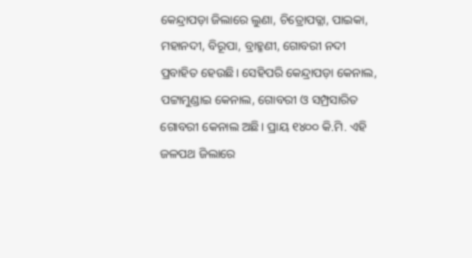କେନ୍ଦ୍ରାପଡ଼ା ଜିଲାରେ ଲୁଣା, ଚିତ୍ରୋପତ୍ଳା, ପାଇକା, ମହାନଦୀ, ବିରୂପା, ବ୍ରାହ୍ମଣୀ, ଗୋବରୀ ନଦୀ ପ୍ରବାହିତ ହେଉଛି। ସେହିପରି କେନ୍ଦ୍ରାପଡ଼ା କେନାଲ, ପଟ୍ଟାମୁଣ୍ଡାଇ କେନାଲ, ଗୋବରୀ ଓ ସମ୍ପ୍ରସାରିତ ଗୋବରୀ କେନାଲ ଅଛି। ପ୍ରାୟ ୧୪୦୦ କି.ମି. ଏହି ଜଳପଥ ଜିଲାରେ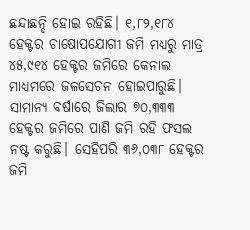ଛନ୍ଦାଛନ୍ଦି ହୋଇ ରହିଛି। ୧,୮୨,୧୮୪ ହେକ୍ଟର ଚାଷୋପଯୋଗୀ ଜମି ମଧ୍ୟରୁ ମାତ୍ର ୪୫,୯୧୪ ହେକ୍ଟର ଜମିରେ କେନାଲ ମାଧ୍ୟମରେ ଜଳସେଚନ ହୋଇପାରୁଛି। ସାମାନ୍ୟ ବର୍ଷାରେ ଜିଲାର ୭୦,୩୩୩ ହେକ୍ଟର ଜମିରେ ପାଣି ଜମି ରହି ଫସଲ ନଷ୍ଟ କରୁଛି। ସେହିପରି ୩୬,୦୩୮ ହେକ୍ଟର ଜମି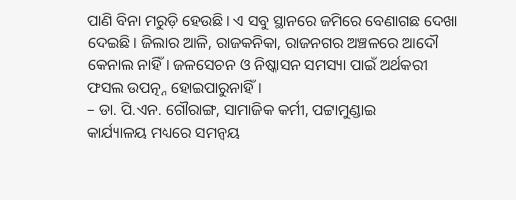ପାଣି ବିନା ମରୁଡ଼ି ହେଉଛି। ଏ ସବୁ ସ୍ଥାନରେ ଜମିରେ ବେଣାଗଛ ଦେଖା ଦେଇଛି। ଜିଲାର ଆଳି, ରାଜକନିକା, ରାଜନଗର ଅଞ୍ଚଳରେ ଆଦୌ କେନାଲ ନାହିଁ। ଜଳସେଚନ ଓ ନିଷ୍କାସନ ସମସ୍ୟା ପାଇଁ ଅର୍ଥକରୀ ଫସଲ ଉପତ୍ନ୍ନ ହୋଇପାରୁନାହିଁ।
– ଡା. ପି.ଏନ. ଗୌରାଙ୍ଗ, ସାମାଜିକ କର୍ମୀ, ପଟ୍ଟାମୁଣ୍ଡାଇ
କାର୍ଯ୍ୟାଳୟ ମଧ୍ୟରେ ସମନ୍ବୟ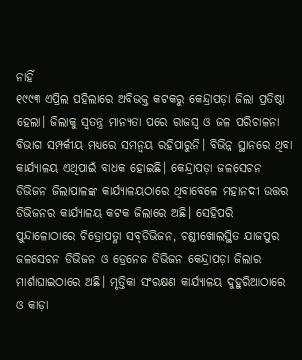ନାହିଁ
୧୯୯୩ ଏପ୍ରିଲ ପହିଲାରେ ଅବିଭକ୍ତ କଟକରୁ କେନ୍ଦ୍ରାପଡ଼ା ଜିଲା ପ୍ରତିଷ୍ଠା ହେଲା। ଜିଲାକୁ ସ୍ବତନ୍ତ୍ର ମାନ୍ୟତା ପରେ ରାଜସ୍ବ ଓ ଜଳ ପରିଚାଳନା ବିଭାଗ ସମ୍ପର୍କୀୟ ମଧ୍ୟରେ ସମନ୍ବୟ ରହିପାରୁନି। ବିଭିନ୍ନ ସ୍ଥାନରେ ଥିବା କାର୍ଯ୍ୟାଳୟ ଏଥିପାଇଁ ବାଧକ ହୋଇଛି। କେନ୍ଦ୍ରାପଡ଼ା ଜଳସେଚନ ଡିଭିଜନ ଜିଲାପାଳଙ୍କ କାର୍ଯ୍ୟାଳୟଠାରେ ଥିବାବେଳେ ମହାନଦୀ ଉତ୍ତର ଡିଭିଜନର କାର୍ଯ୍ୟାଳୟ କଟକ ଜିଲାରେ ଅଛି। ସେହିପରି ପୁନ୍ଦାଳୋଠାରେ ଚିତ୍ରୋପତ୍ଳା ସବ୍‌ଡିଭିଜନ, ଚଣ୍ଡୀଖୋଲସ୍ଥିତ ଯାଜପୁର ଜଳସେଚନ ଡିଭିଜନ ଓ ଡ୍ରେନେଜ ଡିଭିଜନ କେନ୍ଦ୍ରାପଡ଼ା ଜିଲାର ମାର୍ଶାଘାଇଠାରେ ଅଛି। ମୃତ୍ତିକା ସଂରକ୍ଷଣ କାର୍ଯ୍ୟାଳୟ ଦୁହୁରିଆଠାରେ ଓ କାଡ଼ା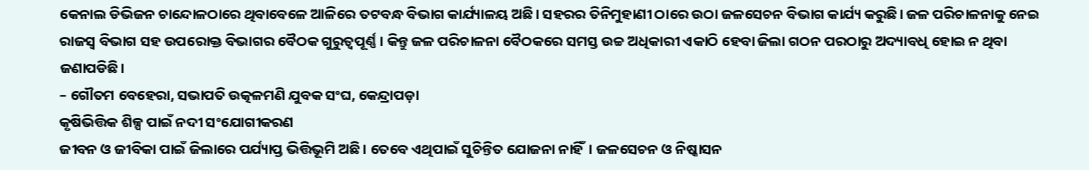କେନାଲ ଡିଭିଜନ ଚାନ୍ଦୋଳଠାରେ ଥିବାବେଳେ ଆଳିରେ ତଟବନ୍ଧ ବିଭାଗ କାର୍ଯ୍ୟାଳୟ ଅଛି। ସହରର ତିନିମୁହାଣୀ ଠାରେ ଉଠା ଜଳସେଚନ ବିଭାଗ କାର୍ଯ୍ୟ କରୁଛି। ଜଳ ପରିଚାଳନାକୁ ନେଇ ରାଜସ୍ବ ବିଭାଗ ସହ ଉପରୋକ୍ତ ବିଭାଗର ବୈଠକ ଗୁରୁତ୍ୱପୂର୍ଣ୍ଣ। କିନ୍ତୁ ଜଳ ପରିଚାଳନା ବୈଠକରେ ସମସ୍ତ ଉଚ୍ଚ ଅଧିକାରୀ ଏକାଠି ହେବା ଜିଲା ଗଠନ ପରଠାରୁ ଅଦ୍ୟାବଧି ହୋଇ ନ ଥିବା ଜଣାପଡିଛି।
– ଗୌତମ ବେହେରା, ସଭାପତି ଉତ୍କଳମଣି ଯୁବକ ସଂଘ, କେନ୍ଦ୍ରାପଡ଼ା
କୃଷିଭିତ୍ତିକ ଶିଳ୍ପ ପାଇଁ ନଦୀ ସଂଯୋଗୀକରଣ
ଜୀବନ ଓ ଜୀବିକା ପାଇଁ ଜିଲାରେ ପର୍ଯ୍ୟାପ୍ତ ଭିତ୍ତିଭୂମି ଅଛି। ତେବେ ଏଥିପାଇଁ ସୁଚିନ୍ତିତ ଯୋଜନା ନାହିଁ। ଜଳସେଚନ ଓ ନିଷ୍କାସନ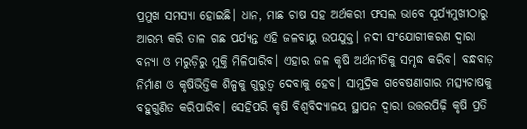ପ୍ରମୁଖ ସମସ୍ୟା ହୋଇଛି। ଧାନ, ମାଛ ଚାଷ ସହ ଅର୍ଥକରୀ ଫସଲ ଭାବେ ସୂର୍ଯ୍ୟମୁଖୀଠାରୁ ଆରମ୍ଭ କରି ତାଳ ଗଛ ପର୍ଯ୍ୟନ୍ତ ଏହି ଜଳବାୟୁ ଉପଯୁକ୍ତ। ନଦୀ ସଂଯୋଗୀକରଣ ଦ୍ୱାରା ବନ୍ୟା ଓ ମରୁଡ଼ିରୁ ମୁକ୍ତି ମିଳିପାରିବ। ଏହାର ଜଳ କୃଷି ଅର୍ଥନୀତିକୁ ସମୃଦ୍ଧ କରିବ। ବନ୍ଧବାଡ଼ ନିର୍ମାଣ ଓ କୃଷିଭିତ୍ତିକ ଶିଳ୍ପକୁ ଗୁରୁତ୍ୱ ଦେବାକୁ ହେବ। ସାମୁଦ୍ରିକ ଗବେଷଣାଗାର ମତ୍ସ୍ୟଚାଷକୁ ବହୁଗୁଣିତ କରିପାରିବ। ସେହିପରି କୃଷି ବିଶ୍ୱବିଦ୍ୟାଳୟ ସ୍ଥାପନ ଦ୍ୱାରା ଉତ୍ତରପିଢ଼ି କୃଷି ପ୍ରତି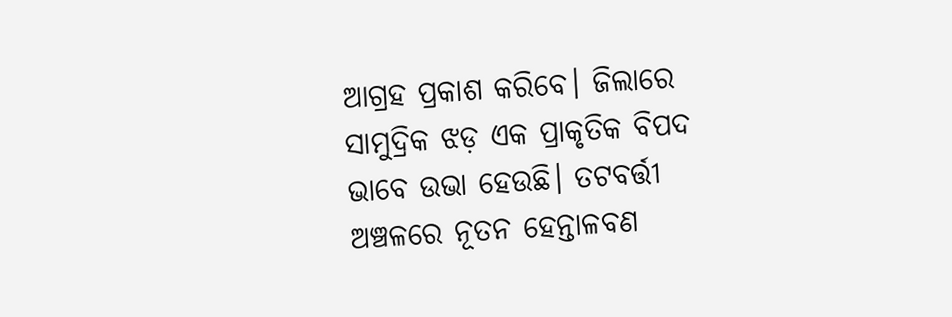ଆଗ୍ରହ ପ୍ରକାଶ କରିବେ। ଜିଲାରେ ସାମୁଦ୍ରିକ ଝଡ଼ ଏକ ପ୍ରାକୃତିକ ବିପଦ ଭାବେ ଉଭା ହେଉଛି। ତଟବର୍ତ୍ତୀ ଅଞ୍ଚଳରେ ନୂତନ ହେନ୍ତାଳବଣ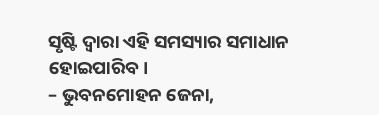ସୃଷ୍ଟି ଦ୍ୱାରା ଏହି ସମସ୍ୟାର ସମାଧାନ ହୋଇପାରିବ।
– ଭୁବନମୋହନ ଜେନା,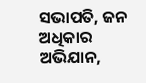ସଭାପତି, ଜନ ଅଧିକାର ଅଭିଯାନ,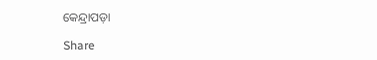କେନ୍ଦ୍ରାପଡ଼ା

Share